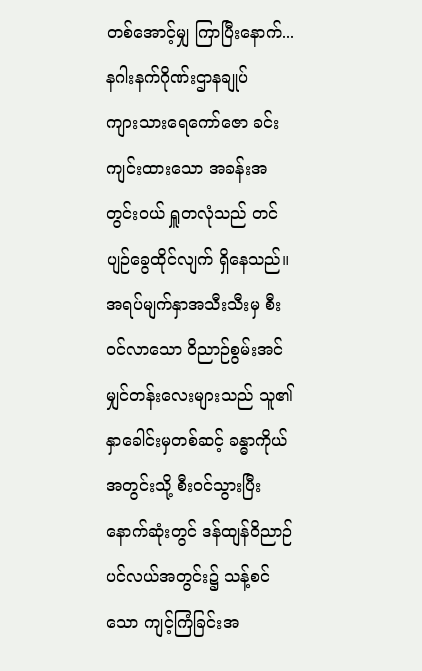တစ်အောင့်မျှ ကြာပြီးနောက်...
နဂါးနက်ဂိုဏ်းဌာနချုပ်
ကျားသားရေကော်ဇော ခင်းကျင်းထားသော အခန်းအတွင်းဝယ် ရှူတလုံသည် တင်ပျဉ်ခွေထိုင်လျက် ရှိနေသည်။ အရပ်မျက်နှာအသီးသီးမှ စီးဝင်လာသော ဝိညာဉ်စွမ်းအင်မျှင်တန်းလေးများသည် သူ၏နှာခေါင်းမှတစ်ဆင့် ခန္ဓာကိုယ်အတွင်းသို့ စီးဝင်သွားပြီး နောက်ဆုံးတွင် ဒန်ထျန်ဝိညာဉ်ပင်လယ်အတွင်း၌ သန့်စင်သော ကျင့်ကြံခြင်းအ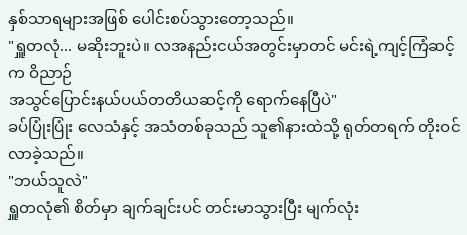နှစ်သာရများအဖြစ် ပေါင်းစပ်သွားတော့သည်။
"ရှူတလုံ... မဆိုးဘူးပဲ။ လအနည်းငယ်အတွင်းမှာတင် မင်းရဲ့ကျင့်ကြံဆင့်က ဝိညာဉ်
အသွင်ပြောင်းနယ်ပယ်တတိယဆင့်ကို ရောက်နေပြီပဲ"
ခပ်ပြုံးပြုံး လေသံနှင့် အသံတစ်ခုသည် သူ၏နားထဲသို့ ရုတ်တရက် တိုးဝင်လာခဲ့သည်။
"ဘယ်သူလဲ"
ရှူတလုံ၏ စိတ်မှာ ချက်ချင်းပင် တင်းမာသွားပြီး မျက်လုံး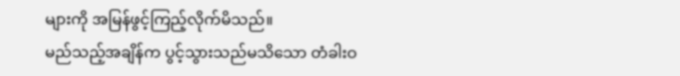များကို အမြန်ဖွင့်ကြည့်လိုက်မိသည်။
မည်သည့်အချိန်က ပွင့်သွားသည်မသိသော တံခါးဝ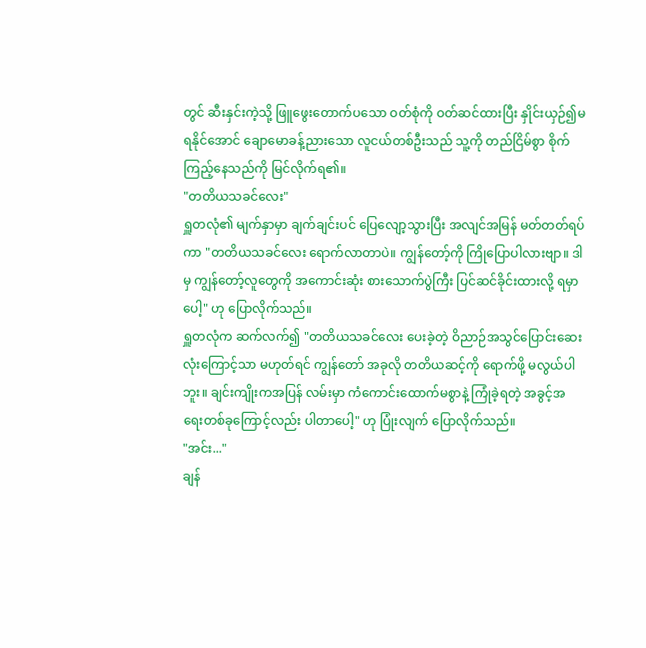တွင် ဆီးနှင်းကဲ့သို့ ဖြူဖွေးတောက်ပသော ဝတ်စုံကို ဝတ်ဆင်ထားပြီး နှိုင်းယှဉ်၍မရနိုင်အောင် ချောမောခန့်ညားသော လူငယ်တစ်ဦးသည် သူ့ကို တည်ငြိမ်စွာ စိုက်ကြည့်နေသည်ကို မြင်လိုက်ရ၏။
"တတိယသခင်လေး"
ရှူတလုံ၏ မျက်နှာမှာ ချက်ချင်းပင် ပြေလျော့သွားပြီး အလျင်အမြန် မတ်တတ်ရပ်ကာ "တတိယသခင်လေး ရောက်လာတာပဲ။ ကျွန်တော့်ကို ကြိုပြောပါလားဗျာ။ ဒါမှ ကျွန်တော့်လူတွေကို အကောင်းဆုံး စားသောက်ပွဲကြီး ပြင်ဆင်ခိုင်းထားလို့ ရမှာပေါ့" ဟု ပြောလိုက်သည်။
ရှူတလုံက ဆက်လက်၍ "တတိယသခင်လေး ပေးခဲ့တဲ့ ဝိညာဉ်အသွင်ပြောင်းဆေးလုံးကြောင့်သာ မဟုတ်ရင် ကျွန်တော် အခုလို တတိယဆင့်ကို ရောက်ဖို့ မလွယ်ပါဘူး။ ချင်းကျိုးကအပြန် လမ်းမှာ ကံကောင်းထောက်မစွာနဲ့ ကြုံခဲ့ရတဲ့ အခွင့်အရေးတစ်ခုကြောင့်လည်း ပါတာပေါ့" ဟု ပြုံးလျက် ပြောလိုက်သည်။
"အင်း..."
ချန်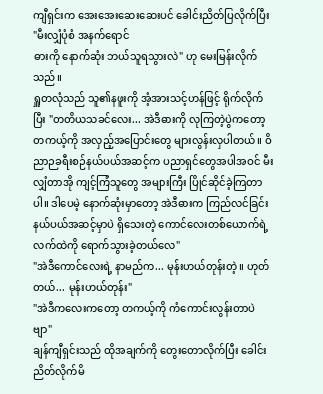ကျီရှင်းက အေးအေးဆေးဆေးပင် ခေါင်းညိတ်ပြလိုက်ပြီး "မီးလျှံပုံစံ အနက်ရောင်
ဓားကို နောက်ဆုံး ဘယ်သူရသွားလဲ" ဟု မေးမြန်းလိုက်သည်။
ရှူတလုံသည် သူ၏နဖူးကို အံ့အားသင့်ဟန်ဖြင့် ရိုက်လိုက်ပြီး "တတိယသခင်လေး... အဲဒီဓားကို လုကြတဲ့ပွဲကတော့ တကယ့်ကို အလှည့်အပြောင်းတွေ များလွန်းလှပါတယ်။ ဝိညာဉခရီးစဉ်နယ်ပယ်အဆင့်က ပညာရှင်တွေအပါအဝင် မီးလျှံတာအို ကျင့်ကြံသူတွေ အများကြီး ပြိုင်ဆိုင်ခဲ့ကြတာပါ။ ဒါပေမဲ့ နောက်ဆုံးမှာတော့ အဲဒီဓားက ကြည်လင်ခြင်းနယ်ပယ်အဆင့်မှာပဲ ရှိသေးတဲ့ ကောင်လေးတစ်ယောက်ရဲ့ လက်ထဲကို ရောက်သွားခဲ့တယ်လေ"
"အဲဒီကောင်လေးရဲ့ နာမည်က... မုန်းဟယ်တုန်းတဲ့။ ဟုတ်တယ်... မုန်းဟယ်တုန်း"
"အဲဒီကလေးကတော့ တကယ့်ကို ကံကောင်းလွန်းတာပဲဗျာ"
ချန်ကျီရှင်းသည် ထိုအချက်ကို တွေးတောလိုက်ပြီး ခေါင်းညိတ်လိုက်မိ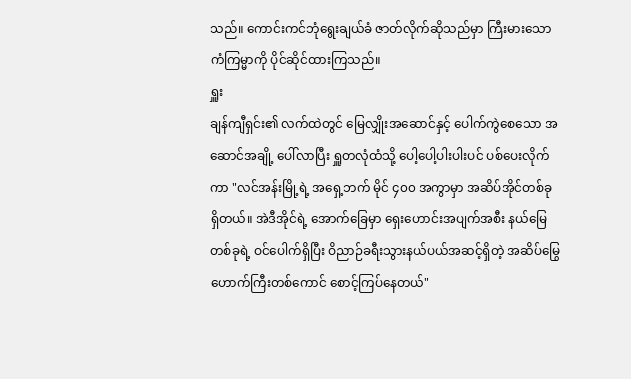သည်။ ကောင်းကင်ဘုံရွေးချယ်ခံ ဇာတ်လိုက်ဆိုသည်မှာ ကြီးမားသော ကံကြမ္မာကို ပိုင်ဆိုင်ထားကြသည်။
ရှူး
ချန်ကျီရှင်း၏ လက်ထဲတွင် မြေလျှိုးအဆောင်နှင့် ပေါက်ကွဲစေသော အဆောင်အချို့ ပေါ်လာပြီး ရှူတလုံထံသို့ ပေါ့ပေါ့ပါးပါးပင် ပစ်ပေးလိုက်ကာ "လင်အန်းမြို့ရဲ့ အရှေ့ဘက် မိုင် ၄၀၀ အကွာမှာ အဆိပ်အိုင်တစ်ခု ရှိတယ်။ အဲဒီအိုင်ရဲ့ အောက်ခြေမှာ ရှေးဟောင်းအပျက်အစီး နယ်မြေတစ်ခုရဲ့ ဝင်ပေါက်ရှိပြီး ဝိညာဉ်ခရီးသွားနယ်ပယ်အဆင့်ရှိတဲ့ အဆိပ်မြွေဟောက်ကြီးတစ်ကောင် စောင့်ကြပ်နေတယ်"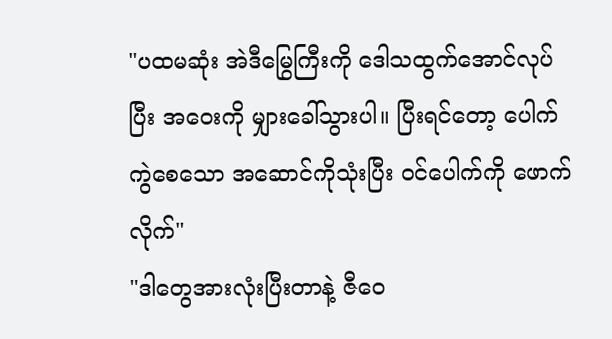"ပထမဆုံး အဲဒီမြွေကြီးကို ဒေါသထွက်အောင်လုပ်ပြီး အဝေးကို မျှားခေါ်သွားပါ။ ပြီးရင်တော့ ပေါက်ကွဲစေသော အဆောင်ကိုသုံးပြီး ဝင်ပေါက်ကို ဖောက်လိုက်"
"ဒါတွေအားလုံးပြီးတာနဲ့ ဇီဝေ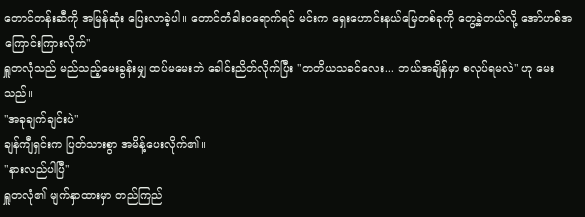တောင်တန်းဆီကို အမြန်ဆုံး ပြေးလာခဲ့ပါ။ တောင်တံခါးဝရောက်ရင် မင်းက ရှေးဟောင်းနယ်မြေတစ်ခုကို တွေ့ခဲ့တယ်လို့ အော်ဟစ်အကြောင်းကြားလိုက်"
ရှူတလုံသည် မည်သည့်မေးခွန်းမျှ ထပ်မမေးဘဲ ခေါင်းညိတ်လိုက်ပြီး "တတိယသခင်လေး... ဘယ်အချိန်မှာ စလုပ်ရမလဲ" ဟု မေးသည်။
"အခုချက်ချင်းပဲ"
ချန်ကျီရှင်းက ပြတ်သားစွာ အမိန့်ပေးလိုက်၏။
"နားလည်ပါပြီ"
ရှူတလုံ၏ မျက်နှာထားမှာ တည်ကြည်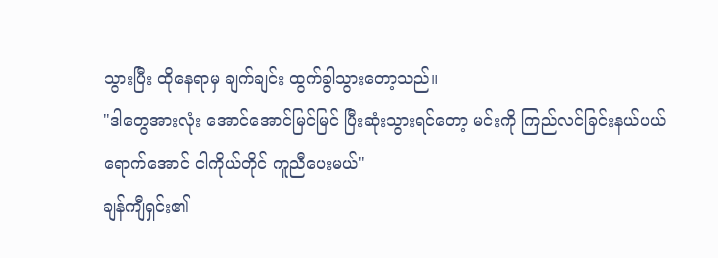သွားပြီး ထိုနေရာမှ ချက်ချင်း ထွက်ခွါသွားတော့သည်။
"ဒါတွေအားလုံး အောင်အောင်မြင်မြင် ပြီးဆုံးသွားရင်တော့ မင်းကို ကြည်လင်ခြင်းနယ်ပယ်ရောက်အောင် ငါကိုယ်တိုင် ကူညီပေးမယ်"
ချန်ကျီရှင်း၏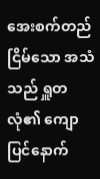အေးစက်တည်ငြိမ်သော အသံသည် ရှူတလုံ၏ ကျောပြင်နောက်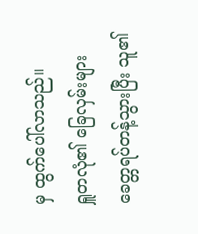မှ ထွက်ပေါ်လာသည်။
ရှူတလုံ၏ ခြေလှမ်းများ ခေတ္တရပ်တန့်သွားပြီး သူ၏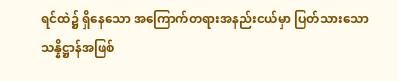ရင်ထဲ၌ ရှိနေသော အကြောက်တရားအနည်းငယ်မှာ ပြတ်သားသော သန္နိဋ္ဌာန်အဖြစ်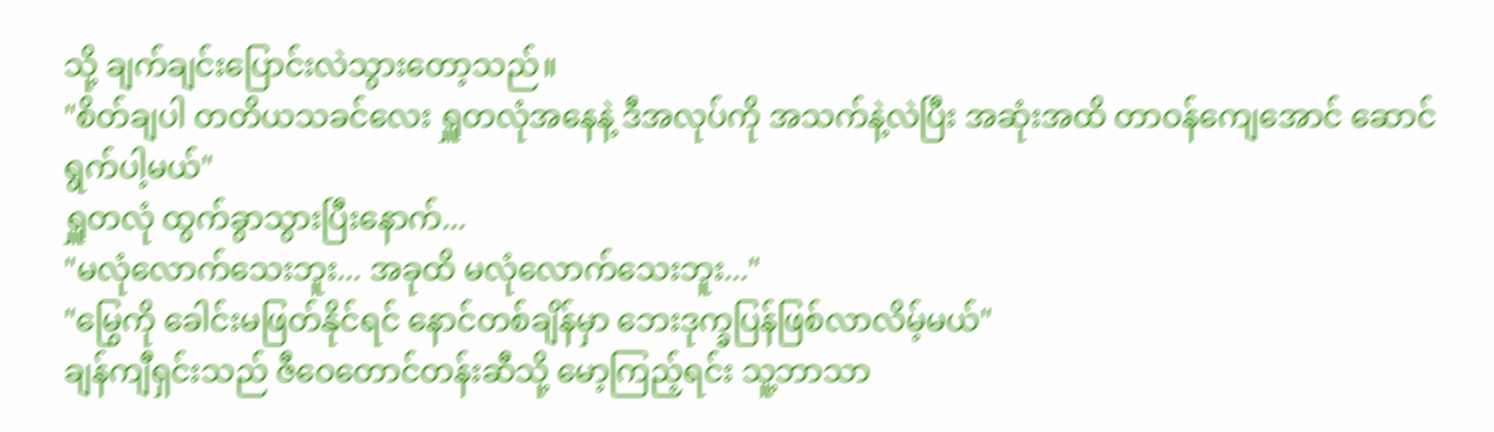သို့ ချက်ချင်းပြောင်းလဲသွားတော့သည်။
"စိတ်ချပါ တတိယသခင်လေး ရှူတလုံအနေနဲ့ ဒီအလုပ်ကို အသက်နဲ့လဲပြီး အဆုံးအထိ တာဝန်ကျေအောင် ဆောင်ရွက်ပါ့မယ်"
ရှူတလုံ ထွက်ခွာသွားပြီးနောက်...
"မလုံလောက်သေးဘူး... အခုထိ မလုံလောက်သေးဘူး..."
"မြွေကို ခေါင်းမဖြတ်နိုင်ရင် နောင်တစ်ချိန်မှာ ဘေးဒုက္ခပြန်ဖြစ်လာလိမ့်မယ်"
ချန်ကျီရှင်းသည် ဇီဝေတောင်တန်းဆီသို့ မော့ကြည့်ရင်း သူ့ဘာသာ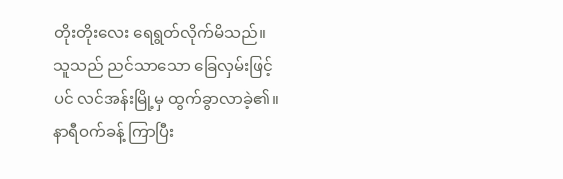တိုးတိုးလေး ရေရွတ်လိုက်မိသည်။ သူသည် ညင်သာသော ခြေလှမ်းဖြင့်ပင် လင်အန်းမြို့မှ ထွက်ခွာလာခဲ့၏။
နာရီဝက်ခန့် ကြာပြီး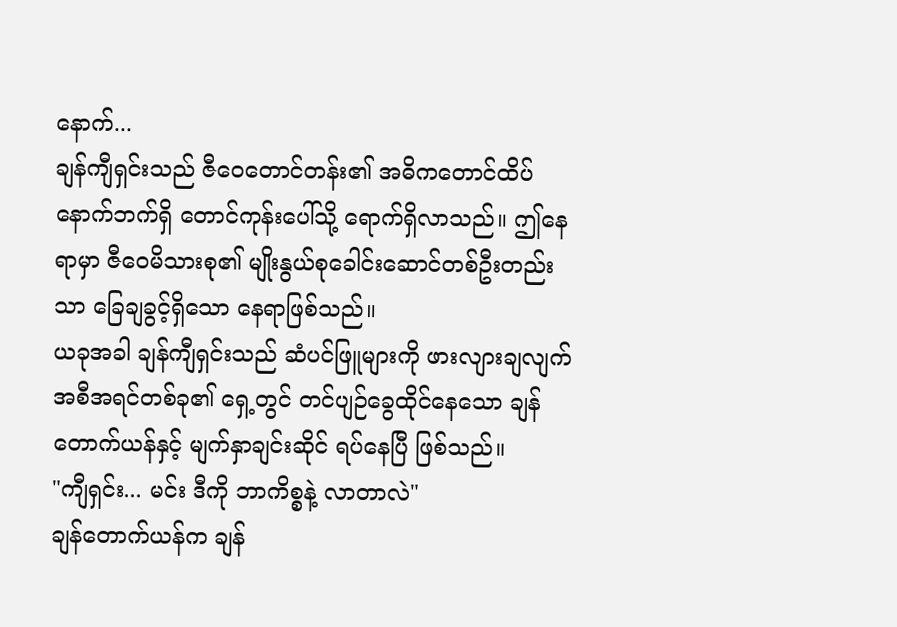နောက်...
ချန်ကျီရှင်းသည် ဇီဝေတောင်တန်း၏ အဓိကတောင်ထိပ်နောက်ဘက်ရှိ တောင်ကုန်းပေါ်သို့ ရောက်ရှိလာသည်။ ဤနေရာမှာ ဇီဝေမိသားစု၏ မျိုးနွယ်စုခေါင်းဆောင်တစ်ဦးတည်းသာ ခြေချခွင့်ရှိသော နေရာဖြစ်သည်။
ယခုအခါ ချန်ကျီရှင်းသည် ဆံပင်ဖြူများကို ဖားလျားချလျက် အစီအရင်တစ်ခု၏ ရှေ့တွင် တင်ပျဉ်ခွေထိုင်နေသော ချန်တောက်ယန်နှင့် မျက်နှာချင်းဆိုင် ရပ်နေပြီ ဖြစ်သည်။
"ကျီရှင်း... မင်း ဒီကို ဘာကိစ္စနဲ့ လာတာလဲ"
ချန်တောက်ယန်က ချန်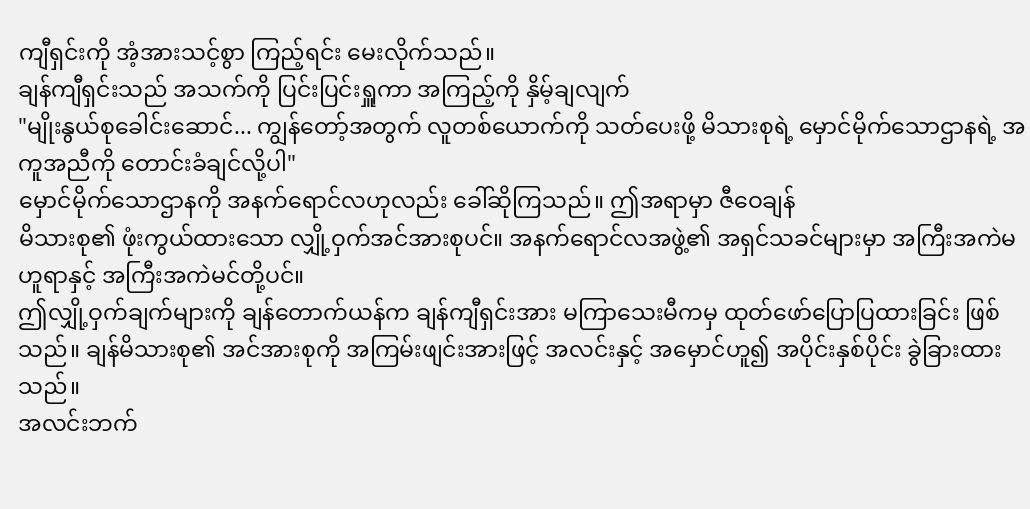ကျီရှင်းကို အံ့အားသင့်စွာ ကြည့်ရင်း မေးလိုက်သည်။
ချန်ကျီရှင်းသည် အသက်ကို ပြင်းပြင်းရှူကာ အကြည့်ကို နှိမ့်ချလျက်
"မျိုးနွယ်စုခေါင်းဆောင်... ကျွန်တော့်အတွက် လူတစ်ယောက်ကို သတ်ပေးဖို့ မိသားစုရဲ့ မှောင်မိုက်သောဌာနရဲ့ အကူအညီကို တောင်းခံချင်လို့ပါ"
မှောင်မိုက်သောဌာနကို အနက်ရောင်လဟုလည်း ခေါ်ဆိုကြသည်။ ဤအရာမှာ ဇီဝေချန်
မိသားစု၏ ဖုံးကွယ်ထားသော လျှို့ဝှက်အင်အားစုပင်။ အနက်ရောင်လအဖွဲ့၏ အရှင်သခင်များမှာ အကြီးအကဲမဟူရာနှင့် အကြီးအကဲမင်တို့ပင်။
ဤလျှို့ဝှက်ချက်များကို ချန်တောက်ယန်က ချန်ကျီရှင်းအား မကြာသေးမီကမှ ထုတ်ဖော်ပြောပြထားခြင်း ဖြစ်သည်။ ချန်မိသားစု၏ အင်အားစုကို အကြမ်းဖျင်းအားဖြင့် အလင်းနှင့် အမှောင်ဟူ၍ အပိုင်းနှစ်ပိုင်း ခွဲခြားထားသည်။
အလင်းဘက်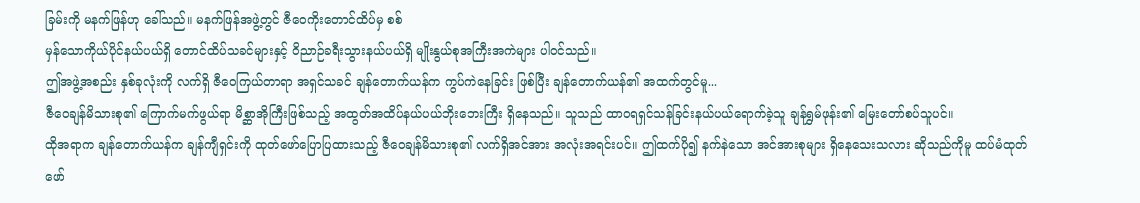ခြမ်းကို မနက်ဖြန်ဟု ခေါ်သည်။ မနက်ဖြန်အဖွဲ့တွင် ဇီဝေကိုးတောင်ထိပ်မှ စစ်
မှန်သောကိုယ်ပိုင်နယ်ပယ်ရှိ တောင်ထိပ်သခင်များနှင့် ဝိညာဉ်ခရီးသွားနယ်ပယ်ရှိ မျိုးနွယ်စုအကြီးအကဲများ ပါဝင်သည်။
ဤအဖွဲ့အစည်း နှစ်ခုလုံးကို လက်ရှိ ဇီဝေကြယ်တာရာ အရှင်သခင် ချန်တောက်ယန်က ကွပ်ကဲနေခြင်း ဖြစ်ပြီး ချန်တောက်ယန်၏ အထက်တွင်မူ...
ဇီဝေချန်မိသားစု၏ ကြောက်မက်ဖွယ်ရာ မိစ္ဆာအိုကြီးဖြစ်သည့် အထွတ်အထိပ်နယ်ပယ်ဘိုးဘေးကြီး ရှိနေသည်။ သူသည် ထာဝရရှင်သန်ခြင်းနယ်ပယ်ရောက်ခဲ့သူ ချန်ရွှမ်ဖုန်း၏ မြေးတော်စပ်သူပင်။
ထိုအရာက ချန်တောက်ယန်က ချန်ကျီရှင်းကို ထုတ်ဖော်ပြောပြထားသည့် ဇီဝေချန်မိသားစု၏ လက်ရှိအင်အား အလုံးအရင်းပင်။ ဤထက်ပို၍ နက်နဲသော အင်အားစုများ ရှိနေသေးသလား ဆိုသည်ကိုမူ ထပ်မံထုတ်ဖော်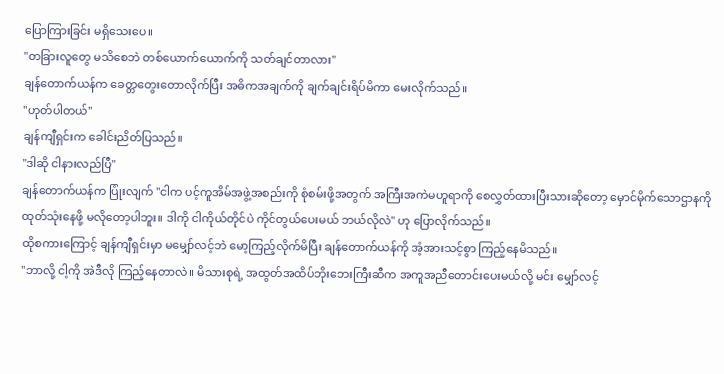ပြောကြားခြင်း မရှိသေးပေ။
"တခြားလူတွေ မသိစေဘဲ တစ်ယောက်ယောက်ကို သတ်ချင်တာလား"
ချန်တောက်ယန်က ခေတ္တတွေးတောလိုက်ပြီး အဓိကအချက်ကို ချက်ချင်းရိပ်မိကာ မေးလိုက်သည်။
"ဟုတ်ပါတယ်"
ချန်ကျီရှင်းက ခေါင်းညိတ်ပြသည်။
"ဒါဆို ငါနားလည်ပြီ"
ချန်တောက်ယန်က ပြုံးလျက် "ငါက ပင့်ကူအိမ်အဖွဲ့အစည်းကို စုံစမ်းဖို့အတွက် အကြီးအကဲမဟူရာကို စေလွှတ်ထားပြီးသားဆိုတော့ မှောင်မိုက်သောဌာနကို ထုတ်သုံးနေဖို့ မလိုတော့ပါဘူး။ ဒါကို ငါကိုယ်တိုင်ပဲ ကိုင်တွယ်ပေးမယ် ဘယ်လိုလဲ" ဟု ပြောလိုက်သည်။
ထိုစကားကြောင့် ချန်ကျီရှင်းမှာ မမျှော်လင့်ဘဲ မော့ကြည့်လိုက်မိပြီး ချန်တောက်ယန်ကို အံ့အားသင့်စွာ ကြည့်နေမိသည်။
"ဘာလို့ ငါ့ကို အဲဒီလို ကြည့်နေတာလဲ။ မိသားစုရဲ့ အထွတ်အထိပ်ဘိုးဘေးကြီးဆီက အကူအညီတောင်းပေးမယ်လို့ မင်း မျှော်လင့်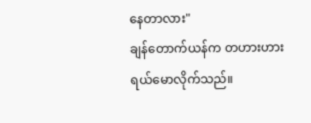နေတာလား"
ချန်တောက်ယန်က တဟားဟား ရယ်မောလိုက်သည်။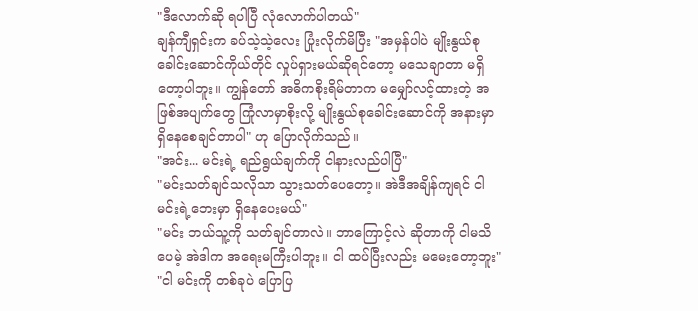"ဒီလောက်ဆို ရပါပြီ လုံလောက်ပါတယ်"
ချန်ကျီရှင်းက ခပ်သဲ့သဲ့လေး ပြုံးလိုက်မိပြီး "အမှန်ပါပဲ မျိုးနွယ်စုခေါင်းဆောင်ကိုယ်တိုင် လှုပ်ရှားမယ်ဆိုရင်တော့ မသေချာတာ မရှိတော့ပါဘူး။ ကျွန်တော် အဓိကစိုးရိမ်တာက မမျှော်လင့်ထားတဲ့ အဖြစ်အပျက်တွေ ကြုံလာမှာစိုးလို့ မျိုးနွယ်စုခေါင်းဆောင်ကို အနားမှာ ရှိနေစေချင်တာပါ" ဟု ပြောလိုက်သည်။
"အင်း... မင်းရဲ့ ရည်ရွယ်ချက်ကို ငါနားလည်ပါပြီ"
"မင်းသတ်ချင်သလိုသာ သွားသတ်ပေတော့။ အဲဒီအချိန်ကျရင် ငါ မင်းရဲ့ဘေးမှာ ရှိနေပေးမယ်"
"မင်း ဘယ်သူ့ကို သတ်ချင်တာလဲ။ ဘာကြောင့်လဲ ဆိုတာကို ငါမသိပေမဲ့ အဲဒါက အရေးမကြီးပါဘူး။ ငါ ထပ်ပြီးလည်း မမေးတော့ဘူး"
"ငါ မင်းကို တစ်ခုပဲ ပြောပြ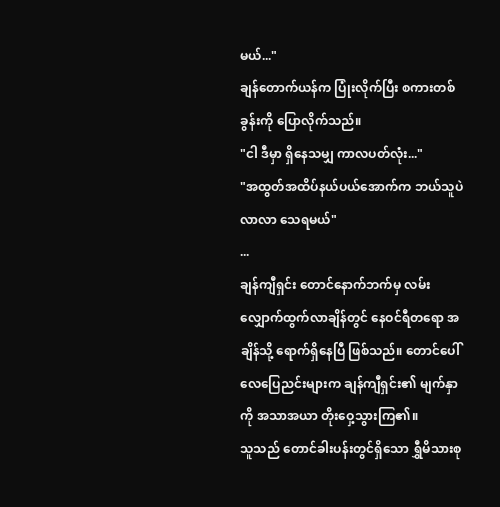မယ်..."
ချန်တောက်ယန်က ပြုံးလိုက်ပြီး စကားတစ်ခွန်းကို ပြောလိုက်သည်။
"ငါ ဒီမှာ ရှိနေသမျှ ကာလပတ်လုံး..."
"အထွတ်အထိပ်နယ်ပယ်အောက်က ဘယ်သူပဲလာလာ သေရမယ်"
...
ချန်ကျီရှင်း တောင်နောက်ဘက်မှ လမ်းလျှောက်ထွက်လာချိန်တွင် နေဝင်ရီတရော အချိန်သို့ ရောက်ရှိနေပြီ ဖြစ်သည်။ တောင်ပေါ်လေပြေညင်းများက ချန်ကျီရှင်း၏ မျက်နှာကို အသာအယာ တိုးဝှေ့သွားကြ၏။
သူသည် တောင်ခါးပန်းတွင်ရှိသော ရွှီမိသားစု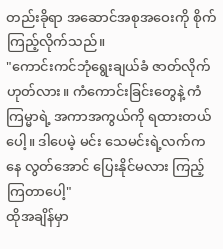တည်းခိုရာ အဆောင်အစုအဝေးကို စိုက်ကြည့်လိုက်သည်။
"ကောင်းကင်ဘုံရွေးချယ်ခံ ဇာတ်လိုက် ဟုတ်လား။ ကံကောင်းခြင်းတွေနဲ့ ကံကြမ္မာရဲ့ အကာအကွယ်ကို ရထားတယ်ပေါ့။ ဒါပေမဲ့ မင်း သေမင်းရဲ့လက်ကနေ လွတ်အောင် ပြေးနိုင်မလား ကြည့်ကြတာပေါ့"
ထိုအချိန်မှာ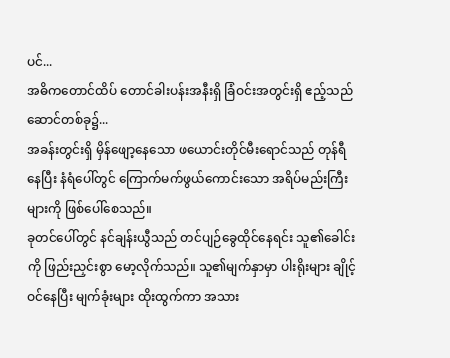ပင်...
အဓိကတောင်ထိပ် တောင်ခါးပန်းအနီးရှိ ခြံဝင်းအတွင်းရှိ ဧည့်သည်ဆောင်တစ်ခု၌...
အခန်းတွင်းရှိ မှိန်ဖျော့နေသော ဖယောင်းတိုင်မီးရောင်သည် တုန်ရီနေပြီး နံရံပေါ်တွင် ကြောက်မက်ဖွယ်ကောင်းသော အရိပ်မည်းကြီးများကို ဖြစ်ပေါ်စေသည်။
ခုတင်ပေါ်တွင် နင်ချန်းယွီသည် တင်ပျဉ်ခွေထိုင်နေရင်း သူ၏ခေါင်းကို ဖြည်းညှင်းစွာ မော့လိုက်သည်။ သူ၏မျက်နှာမှာ ပါးရိုးများ ချိုင့်ဝင်နေပြီး မျက်ခုံးများ ထိုးထွက်ကာ အသား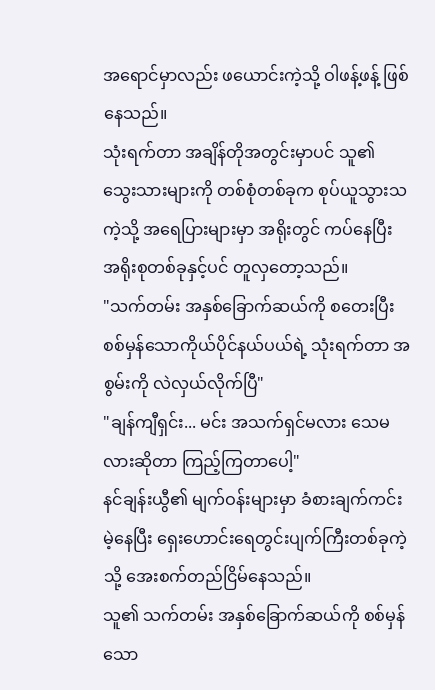အရောင်မှာလည်း ဖယောင်းကဲ့သို့ ဝါဖန့်ဖန့် ဖြစ်နေသည်။
သုံးရက်တာ အချိန်တိုအတွင်းမှာပင် သူ၏ သွေးသားများကို တစ်စုံတစ်ခုက စုပ်ယူသွားသကဲ့သို့ အရေပြားများမှာ အရိုးတွင် ကပ်နေပြီး အရိုးစုတစ်ခုနှင့်ပင် တူလှတော့သည်။
"သက်တမ်း အနှစ်ခြောက်ဆယ်ကို စတေးပြီး စစ်မှန်သောကိုယ်ပိုင်နယ်ပယ်ရဲ့ သုံးရက်တာ အစွမ်းကို လဲလှယ်လိုက်ပြီ"
"ချန်ကျီရှင်း... မင်း အသက်ရှင်မလား သေမလားဆိုတာ ကြည့်ကြတာပေါ့"
နင်ချန်းယွီ၏ မျက်ဝန်းများမှာ ခံစားချက်ကင်းမဲ့နေပြီး ရှေးဟောင်းရေတွင်းပျက်ကြီးတစ်ခုကဲ့သို့ အေးစက်တည်ငြိမ်နေသည်။
သူ၏ သက်တမ်း အနှစ်ခြောက်ဆယ်ကို စစ်မှန်သော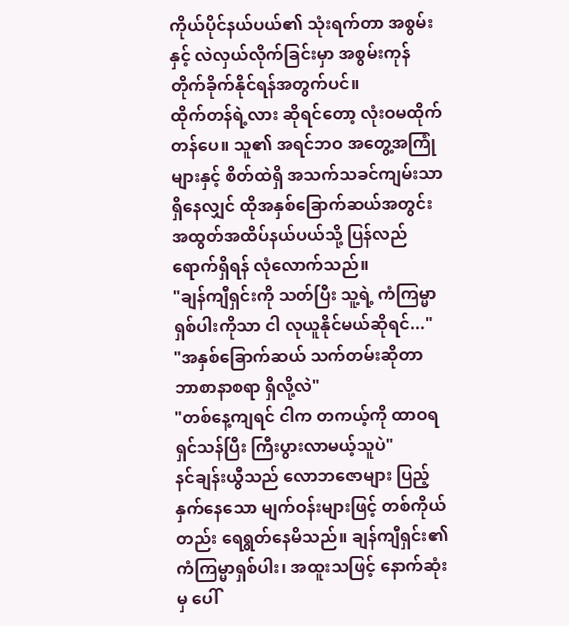ကိုယ်ပိုင်နယ်ပယ်၏ သုံးရက်တာ အစွမ်းနှင့် လဲလှယ်လိုက်ခြင်းမှာ အစွမ်းကုန် တိုက်ခိုက်နိုင်ရန်အတွက်ပင်။
ထိုက်တန်ရဲ့လား ဆိုရင်တော့ လုံးဝမထိုက်တန်ပေ။ သူ၏ အရင်ဘဝ အတွေ့အကြုံများနှင့် စိတ်ထဲရှိ အသက်သခင်ကျမ်းသာ ရှိနေလျှင် ထိုအနှစ်ခြောက်ဆယ်အတွင်း အထွတ်အထိပ်နယ်ပယ်သို့ ပြန်လည်ရောက်ရှိရန် လုံလောက်သည်။
"ချန်ကျီရှင်းကို သတ်ပြီး သူ့ရဲ့ ကံကြမ္မာရှစ်ပါးကိုသာ ငါ လုယူနိုင်မယ်ဆိုရင်..."
"အနှစ်ခြောက်ဆယ် သက်တမ်းဆိုတာ ဘာစာနာစရာ ရှိလို့လဲ"
"တစ်နေ့ကျရင် ငါက တကယ့်ကို ထာဝရရှင်သန်ပြီး ကြီးပွားလာမယ့်သူပဲ"
နင်ချန်းယွီသည် လောဘဇောများ ပြည့်နှက်နေသော မျက်ဝန်းများဖြင့် တစ်ကိုယ်တည်း ရေရွတ်နေမိသည်။ ချန်ကျီရှင်း၏ ကံကြမ္မာရှစ်ပါး၊ အထူးသဖြင့် နောက်ဆုံးမှ ပေါ်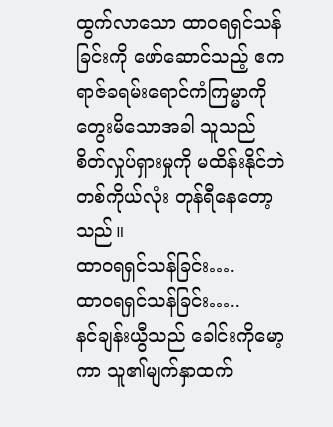ထွက်လာသော ထာဝရရှင်သန်ခြင်းကို ဖော်ဆောင်သည့် ဧကရာဇ်ခရမ်းရောင်ကံကြမ္မာကို တွေးမိသောအခါ သူသည် စိတ်လှုပ်ရှားမှုကို မထိန်းနိုင်ဘဲ တစ်ကိုယ်လုံး တုန်ရီနေတော့သည်။
ထာဝရရှင်သန်ခြင်း….
ထာဝရရှင်သန်ခြင်း…..
နင်ချန်းယွီသည် ခေါင်းကိုမော့ကာ သူ၏မျက်နှာထက်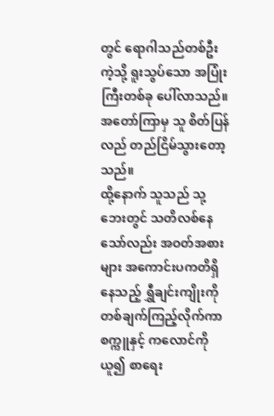တွင် ရောဂါသည်တစ်ဦးကဲ့သို့ ရူးသွပ်သော အပြုံးကြီးတစ်ခု ပေါ်လာသည်။ အတော်ကြာမှ သူ စိတ်ပြန်လည် တည်ငြိမ်သွားတော့သည်။
ထို့နောက် သူသည် သု့ဘေးတွင် သတိလစ်နေသော်လည်း အဝတ်အစားများ အကောင်းပကတိရှိနေသည့် ရွှီချင်းကျိုးကို တစ်ချက်ကြည့်လိုက်ကာ စက္ကူနှင့် ကလောင်ကို ယူ၍ စာရေး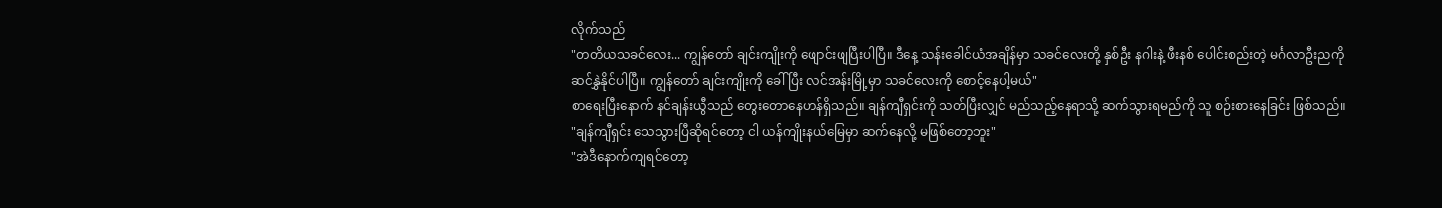လိုက်သည်
"တတိယသခင်လေး... ကျွန်တော် ချင်းကျိုးကို ဖျောင်းဖျပြီးပါပြီ။ ဒီနေ့ သန်းခေါင်ယံအချိန်မှာ သခင်လေးတို့ နှစ်ဦး နဂါးနဲ့ ဖီးနစ် ပေါင်းစည်းတဲ့ မင်္ဂလာဦးညကို ဆင်နွှဲနိုင်ပါပြီ။ ကျွန်တော် ချင်းကျိုးကို ခေါ်ပြီး လင်အန်းမြို့မှာ သခင်လေးကို စောင့်နေပါ့မယ်"
စာရေးပြီးနောက် နင်ချန်းယွီသည် တွေးတောနေဟန်ရှိသည်။ ချန်ကျီရှင်းကို သတ်ပြီးလျှင် မည်သည့်နေရာသို့ ဆက်သွားရမည်ကို သူ စဉ်းစားနေခြင်း ဖြစ်သည်။
"ချန်ကျီရှင်း သေသွားပြီဆိုရင်တော့ ငါ ယန်ကျိုးနယ်မြေမှာ ဆက်နေလို့ မဖြစ်တော့ဘူး"
"အဲဒီနောက်ကျရင်တော့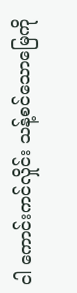ငါ ကောင်းကင်လှိုင်း သန့်စင်သောမြေကို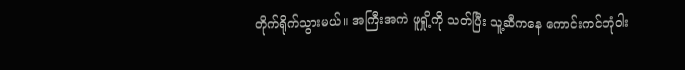တိုက်ရိုက်သွားမယ်။ အကြီးအကဲ ဖူရှို့ကို သတ်ပြီး သူ့ဆီကနေ ကောင်းကင်ဘုံဝါး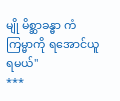မျို မိစ္ဆာခန္ဓာ ကံကြမ္မာကို ရအောင်ယူရမယ်"
***